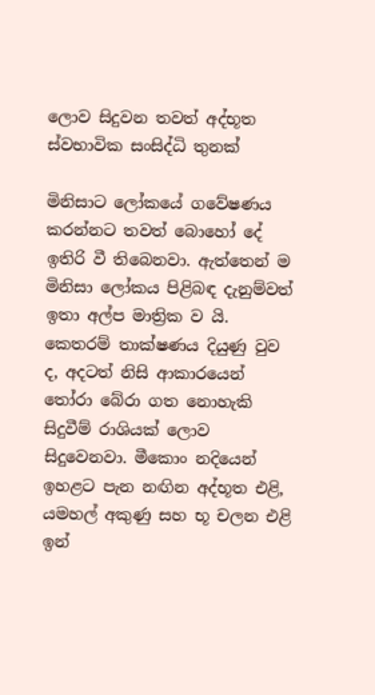ලොව සිදුවන තවත් අද්භූත ස්වභාවික සංසිද්ධි තුනක්

මිනිසාට ලෝකයේ ගවේෂණය කරන්නට තවත් බොහෝ දේ ඉතිරි වී තිබෙනවා. ඇත්තෙන් ම මිනිසා ලෝකය පිළිබඳ දැනුම්වත් ඉතා අල්ප මාත්‍රික ව යි. කෙතරම් තාක්ෂණය දියුණු වුව ද, අදටත් නිසි ආකාරයෙන් තෝරා බේරා ගත නොහැකි සිදුවීම් රාශියක් ලොව සිදුවෙනවා. මීකොං නදියෙන් ඉහළට පැන නඟින අද්භූත එළි, යමහල් අකුණු සහ භූ චලන එළි ඉන්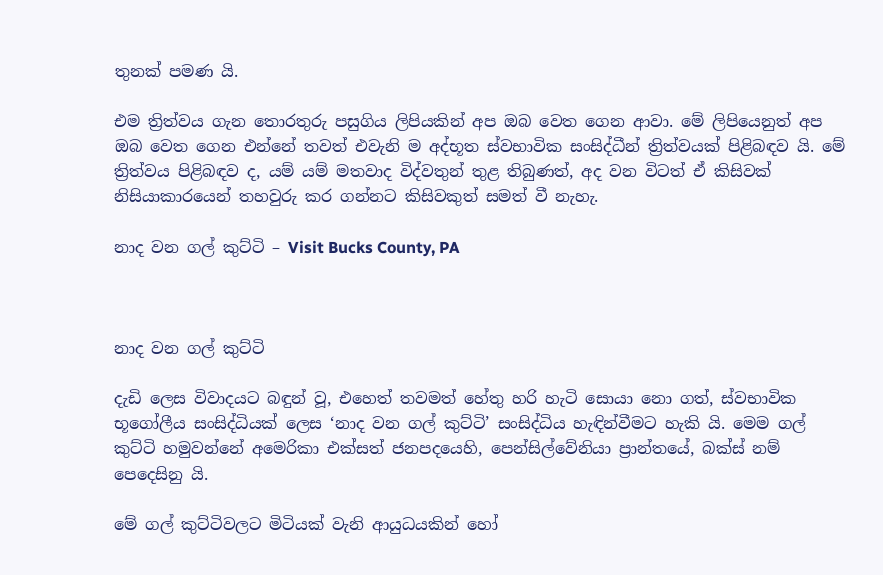තුනක් පමණ යි.

එම ත්‍රිත්වය ගැන තොරතුරු පසුගිය ලිපියකින් අප ඔබ වෙත ගෙන ආවා. මේ ලිපියෙනුත් අප ඔබ වෙත ගෙන එන්නේ තවත් එවැනි ම අද්භූත ස්වභාවික සංසිද්ධීන් ත්‍රිත්වයක් පිළිබඳව යි. මේ ත්‍රිත්වය පිළිබඳව ද, යම් යම් මතවාද විද්වතුන් තුළ තිබුණත්, අද වන විටත් ඒ කිසිවක් නිසියාකාරයෙන් තහවුරු කර ගන්නට කිසිවකුත් සමත් වී නැහැ.

නාද වන ගල් කුට්ටි – Visit Bucks County, PA



නාද වන ගල් කුට්ටි

දැඩි ලෙස විවාදයට බඳුන් වූ, එහෙත් තවමත් හේතු හරි හැටි සොයා නො ගත්, ස්වභාවික භූගෝලීය සංසිද්ධියක් ලෙස ‘නාද වන ගල් කුට්ටි’ සංසිද්ධිය හැඳින්වීමට හැකි යි. මෙම ගල් කුට්ටි හමුවන්නේ අමෙරිකා එක්සත් ජනපදයෙහි, පෙන්සිල්වේනියා ප්‍රාන්තයේ, බක්ස් නම් පෙදෙසිනු යි.

මේ ගල් කුට්ටිවලට මිටියක් වැනි ආයුධයකින් හෝ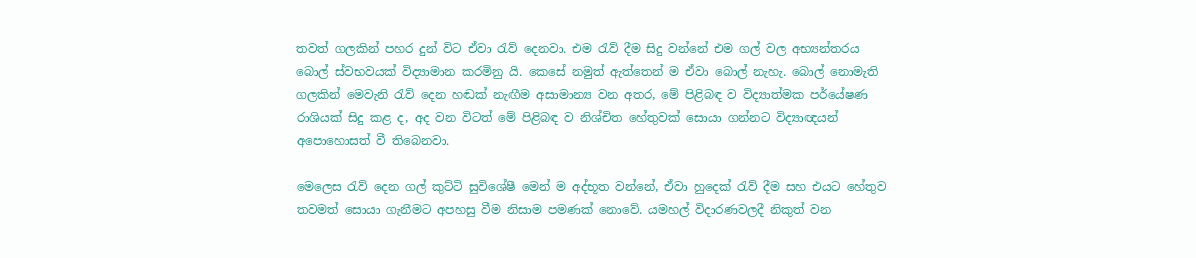තවත් ගලකින් පහර දුන් විට ඒවා රැව් දෙනවා. එම රැව් දීම සිදු වන්නේ එම ගල් වල අභ්‍යන්තරය බොල් ස්වභවයක් විද්‍යාමාන කරමිනු යි. කෙසේ නමුත් ඇත්තෙන් ම ඒවා බොල් නැහැ. බොල් නොමැති ගලකින් මෙවැනි රැව් දෙන හඬක් නැඟීම අසාමාන්‍ය වන අතර, මේ පිළිබඳ ව විද්‍යාත්මක පර්යේෂණ රාශියක් සිදු කළ ද, අද වන විටත් මේ පිළිබඳ ව නිශ්චිත හේතුවක් සොයා ගන්නට විද්‍යාඥයන් අපොහොසත් වී තිබෙනවා.

මෙලෙස රැව් දෙන ගල් කුට්ටි සුවිශේෂී මෙන් ම අද්භූත වන්නේ, ඒවා හුදෙක් රැව් දීම සහ එයට හේතුව තවමත් සොයා ගැනීමට අපහසු වීම නිසාම පමණක් නොවේ. යමහල් විදාරණවලදී නිකුත් වන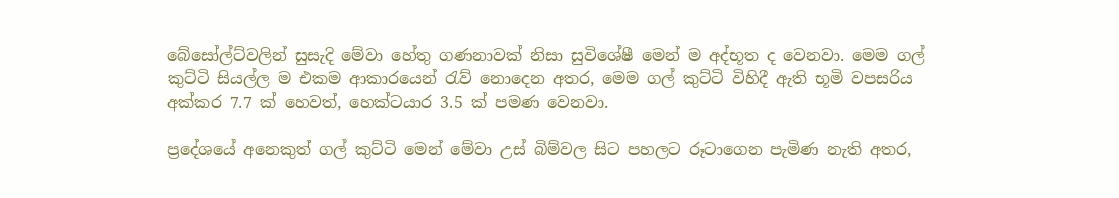බේසෝල්ට්වලින් සුසැදි මේවා හේතු ගණනාවක් නිසා සුවිශේෂී මෙන් ම අද්භූත ද වෙනවා. මෙම ගල් කුට්ටි සියල්ල ම එකම ආකාරයෙන් රැව් නොදෙන අතර, මෙම ගල් කුට්ටි විහිදී ඇති භූමි වපසරිය අක්කර 7.7 ක් හෙවත්, හෙක්ටයාර 3.5 ක් පමණ වෙනවා.

ප්‍රදේශයේ අනෙකුත් ගල් කුට්ටි මෙන් මේවා උස් බිම්වල සිට පහලට රූටාගෙන පැමිණ නැති අතර,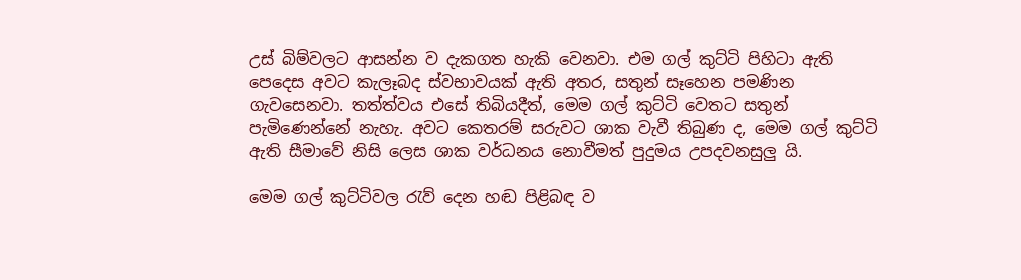උස් බිම්වලට ආසන්න ව දැකගත හැකි වෙනවා. එම ගල් කුට්ටි පිහිටා ඇති පෙදෙස අවට කැලෑබද ස්වභාවයක් ඇති අතර, සතුන් සෑහෙන පමණින ගැවසෙනවා. තත්ත්වය එසේ තිබියදීත්, මෙම ගල් කුට්ටි වෙතට සතුන් පැමිණෙන්නේ නැහැ. අවට කෙතරම් සරුවට ශාක වැවී තිබුණ ද, මෙම ගල් කුට්ටි ඇති සීමාවේ නිසි ලෙස ශාක වර්ධනය නොවීමත් පුදුමය උපදවනසුලු යි.

මෙම ගල් කුට්ටිවල රැව් දෙන හඬ පිළිබඳ ව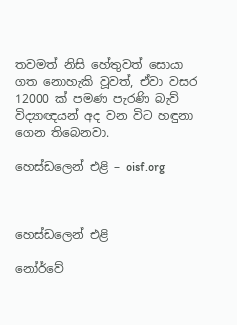තවමත් නිසි හේතුවත් සොයා ගත නොහැකි වූවත්, ඒවා වසර 12000 ක් පමණ පැරණි බැව් විද්‍යාඥයන් අද වන විට හඳුනා ගෙන තිබෙනවා.

හෙස්ඩලෙන් එළි – oisf.org



හෙස්ඩලෙන් එළි

නෝර්වේ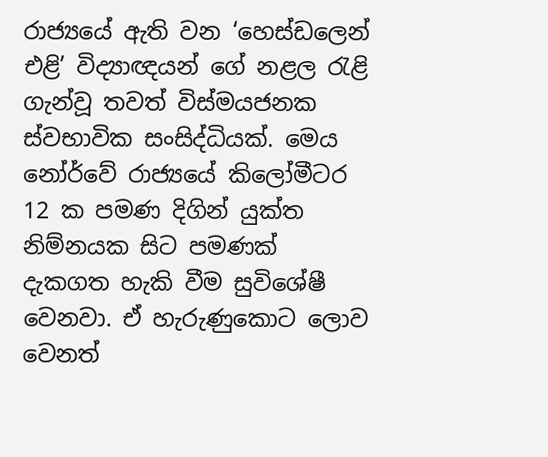රාජ්‍යයේ ඇති වන ‘හෙස්ඩලෙන් එළි’ විද්‍යාඥයන් ගේ නළල රැළි ගැන්වූ තවත් විස්මයජනක ස්වභාවික සංසිද්ධියක්. මෙය නෝර්වේ රාජ්‍යයේ කිලෝමීටර 12 ක පමණ දිගින් යුක්ත නිම්නයක සිට පමණක් දැකගත හැකි වීම සුවිශේෂී වෙනවා. ඒ හැරුණුකොට ලොව වෙනත්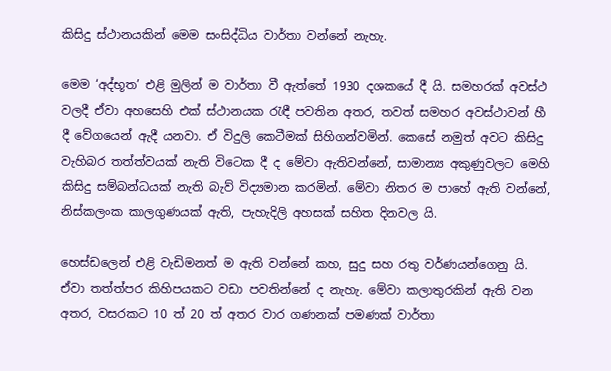කිසිදු ස්ථානයකින් මෙම සංසිද්ධිය වාර්තා වන්නේ නැහැ.

මෙම ‘අද්භූත’ එළි මුලින් ම වාර්තා වී ඇත්තේ 1930 දශකයේ දී යි. සමහරක් අවස්ථ වලදී ඒවා අහසෙහි එක් ස්ථානයක රැඳී පවතින අතර, තවත් සමහර අවස්ථාවන් හී දී වේගයෙන් ඇදී යනවා. ඒ විදුලි කෙටීමක් සිහිගන්වමින්. කෙසේ නමුත් අවට කිසිදු වැහිබර තත්ත්වයක් නැති විටෙක දී ද මේවා ඇතිවන්නේ, සාමාන්‍ය අකුණුවලට මෙහි කිසිදු සම්බන්ධයක් නැති බැව් විද්‍යමාන කරමින්. මේවා නිතර ම පාහේ ඇති වන්නේ, නිස්කලංක කාලගුණයක් ඇති, පැහැදිලි අහසක් සහිත දිනවල යි.

හෙස්ඩලෙන් එළි වැඩිමනත් ම ඇති වන්නේ කහ, සුදු සහ රතු වර්ණයන්ගෙනු යි. ඒවා තත්ත්පර කිහිපයකට වඩා පවතින්නේ ද නැහැ. මේවා කලාතුරකින් ඇති වන අතර, වසරකට 10 ත් 20 ත් අතර වාර ගණනක් පමණක් වාර්තා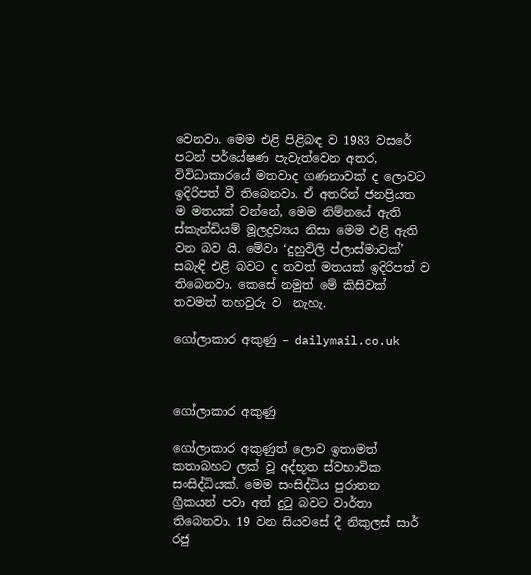වෙනවා. මෙම එළි පිළිබඳ ව 1983 වසරේ පටන් පර්යේෂණ පැවැත්වෙන අතර, විවිධාකාරයේ මතවාද ගණනාවක් ද ලොවට ඉදිරිපත් වී තිබෙනවා. ඒ අතරින් ජනප්‍රියත ම මතයක් වන්නේ, මෙම නිම්නයේ ඇති ස්කැන්ඩියම් මූලද්‍රව්‍යය නිසා මෙම එළි ඇති වන බව යි. මේවා ‘දුහුවිලි ප්ලාස්මාවක්’ සබැඳි එළි බවට ද තවත් මතයක් ඉදිරිපත් ව තිබෙනවා. කෙසේ නමුත් මේ කිසිවක් තවමත් තහවුරු ව  නැහැ.

ගෝලාකාර අකුණු – dailymail.co.uk



ගෝලාකාර අකුණු

ගෝලාකාර අකුණුත් ලොව ඉතාමත් කතාබහට ලක් වූ අද්භූත ස්වභාවික සංසිද්ධියක්. මෙම සංසිද්ධිය පුරාතන ග්‍රීකයන් පවා අත් දුටු බවට වාර්තා තිබෙනවා. 19 වන සියවසේ දී නිකුලස් සාර් රජු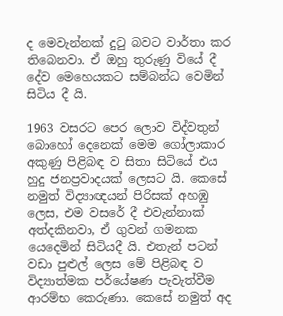ද මෙවැන්නක් දුටු බවට වාර්තා කර තිබෙනවා. ඒ ඔහු තුරුණු වියේ දී දේව මෙහෙයකට සම්බන්ධ වෙමින් සිටිය දී යි.

1963 වසරට පෙර ලොව විද්වතුන් බොහෝ දෙනෙක් මෙම ගෝලාකාර අකුණු පිළිබඳ ව සිතා සිටියේ එය හුදු ජනප්‍රවාදයක් ලෙසට යි. කෙසේ නමුත් විද්‍යාඥයන් පිරිසක් අහඹු ලෙස, එම වසරේ දී එවැන්නාක් අත්දකිනවා, ඒ ගුවන් ගමනක යෙදෙමින් සිටියදී යි. එතැන් පටන් වඩා පුළුල් ලෙස මේ පිළිබඳ ව විද්‍යාත්මක පර්යේෂණ පැවැත්වීම ආරම්භ කෙරුණා. කෙසේ නමුත් අද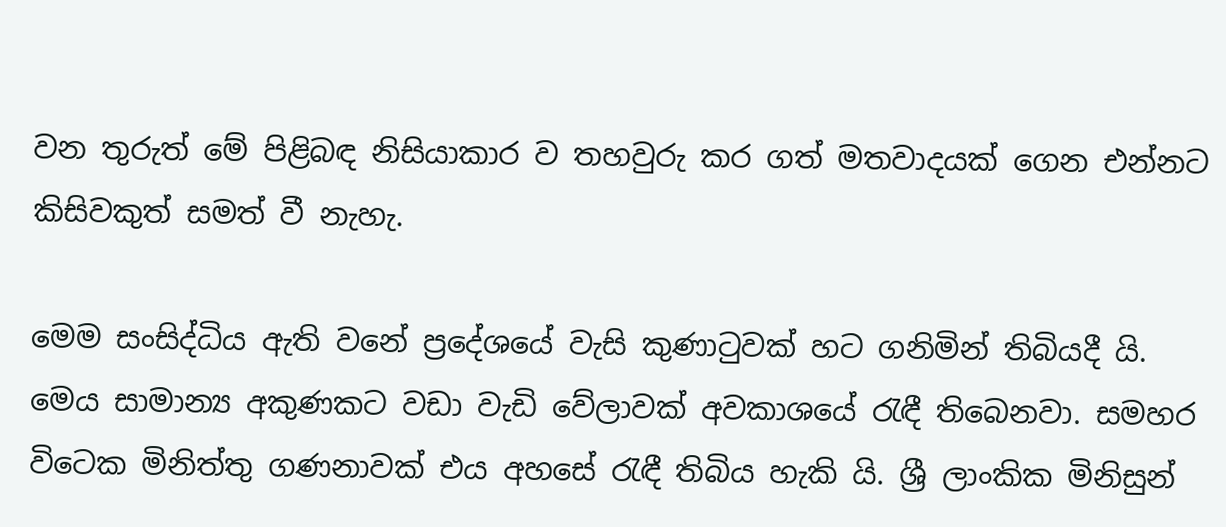වන තුරුත් මේ පිළිබඳ නිසියාකාර ව තහවුරු කර ගත් මතවාදයක් ගෙන එන්නට කිසිවකුත් සමත් වී නැහැ.

මෙම සංසිද්ධිය ඇති වනේ ප්‍රදේශයේ වැසි කුණාටුවක් හට ගනිමින් තිබියදී යි. මෙය සාමාන්‍ය අකුණකට වඩා වැඩි වේලාවක් අවකාශයේ රැඳී තිබෙනවා. සමහර විටෙක මිනිත්තු ගණනාවක් එය අහසේ රැඳී තිබිය හැකි යි. ශ්‍රී ලාංකික මිනිසුන්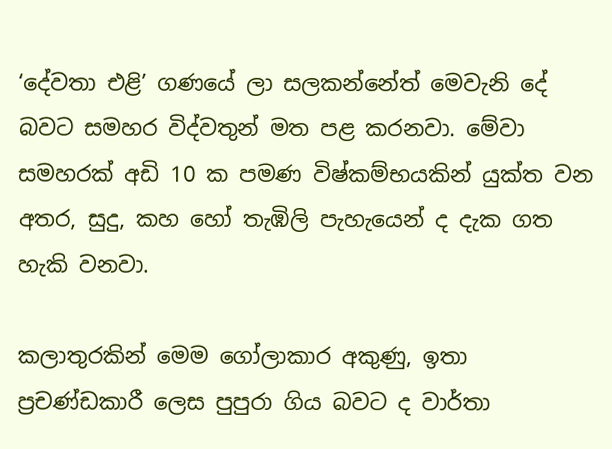‘දේවතා එළි’ ගණයේ ලා සලකන්නේත් මෙවැනි දේ බවට සමහර විද්වතුන් මත පළ කරනවා. මේවා සමහරක් අඩි 10 ක පමණ විෂ්කම්භයකින් යුක්ත වන අතර, සුදු, කහ හෝ තැඹිලි පැහැයෙන් ද දැක ගත හැකි වනවා.

කලාතුරකින් මෙම ගෝලාකාර අකුණු, ඉතා ප්‍රචණ්ඩකාරී ලෙස පුපුරා ගිය බවට ද වාර්තා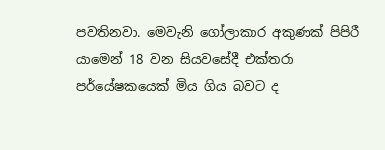පවතිනවා. මෙවැනි ගෝලාකාර අකුණක් පිපිරී යාමෙන් 18 වන සියවසේදී එක්තරා පර්යේෂකයෙක් මිය ගිය බවට ද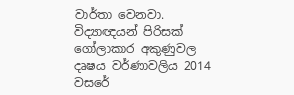වාර්තා වෙනවා. විද්‍යාඥයන් පිරිසක් ගෝලාකාර අකුණුවල දෘෂ‍ය වර්ණාවලිය 2014 වසරේ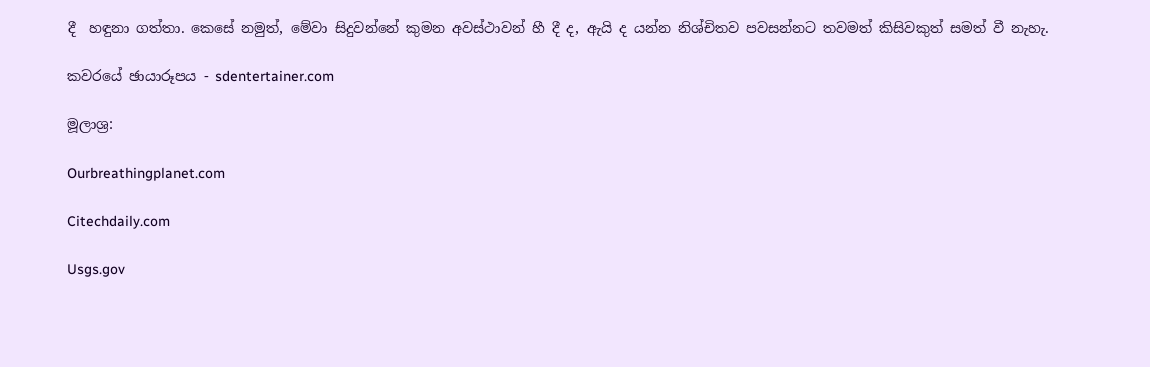දී  හඳුනා ගත්තා. කෙසේ නමුත්, මේවා සිදුවන්නේ කුමන අවස්ථාවන් හී දී ද, ඇයි ද යන්න නිශ්චිතව පවසන්නට තවමත් කිසිවකුත් සමත් වී නැහැ.

කවරයේ ඡායාරූපය - sdentertainer.com

මූලාශ්‍ර:

Ourbreathingplanet.com

Citechdaily.com

Usgs.gov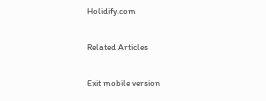Holidify.com

Related Articles

Exit mobile version